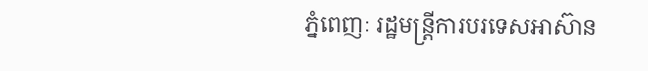ភ្នំពេញៈ រដ្ឋមន្ត្រីការបរទេសអាស៊ាន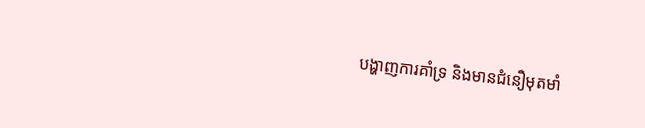បង្ហាញការគាំទ្រ និងមានជំនឿមុតមាំ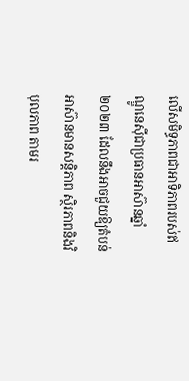លើសមិទ្ធភាពជាអាទិភាពរបស់ឥណ្ឌូនេស៊ីជាប្រធានអាស៊ានឆ្នាំ ២០២៣ ដែលនឹងអាចជួយឱ្យតំបន់អាស៊ានមានសន្តិភាព ស្ថិរភាពនិងវិបុលភាព តាមរ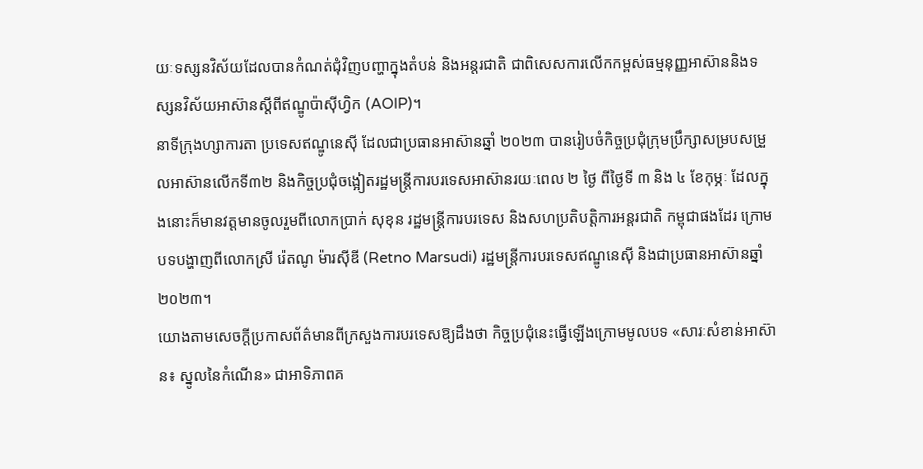យៈទស្សនវិស័យដែលបានកំណត់ជុំវិញបញ្ហាក្នុងតំបន់ និងអន្តរជាតិ ជាពិសេសការលើកកម្ពស់ធម្មនុញ្ញអាស៊ាននិងទស្សនវិស័យអាស៊ានស្តីពីឥណ្ឌូប៉ាស៊ីហ្វិក (AOIP)។
នាទីក្រុងហ្សាការតា ប្រទេសឥណ្ឌូនេស៊ី ដែលជាប្រធានអាស៊ានឆ្នាំ ២០២៣ បានរៀបចំកិច្ចប្រជុំក្រុមប្រឹក្សាសម្របសម្រួលអាស៊ានលើកទី៣២ និងកិច្ចប្រជុំចង្អៀតរដ្ឋមន្ត្រីការបរទេសអាស៊ានរយៈពេល ២ ថ្ងៃ ពីថ្ងៃទី ៣ និង ៤ ខែកុម្ភៈ ដែលក្នុងនោះក៏មានវត្តមានចូលរួមពីលោកប្រាក់ សុខុន រដ្ឋមន្ត្រីការបរទេស និងសហប្រតិបត្តិការអន្តរជាតិ កម្ពុជាផងដែរ ក្រោមបទបង្ហាញពីលោកស្រី រ៉េតណូ ម៉ារស៊ីឌី (Retno Marsudi) រដ្ឋមន្ត្រីការបរទេសឥណ្ឌូនេស៊ី និងជាប្រធានអាស៊ានឆ្នាំ ២០២៣។
យោងតាមសេចក្តីប្រកាសព័ត៌មានពីក្រសួងការបរទេសឱ្យដឹងថា កិច្ចប្រជុំនេះធ្វើឡើងក្រោមមូលបទ «សារៈសំខាន់អាស៊ាន៖ ស្នូលនៃកំណើន» ជាអាទិភាពគ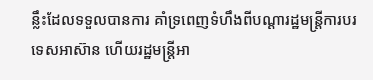ន្លឹះដែលទទួលបានការ គាំទ្រពេញទំហឹងពីបណ្តារដ្ឋមន្ត្រីការបរទេសអាស៊ាន ហើយរដ្ឋមន្ត្រីអា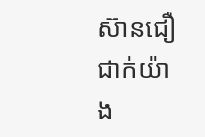ស៊ានជឿជាក់យ៉ាង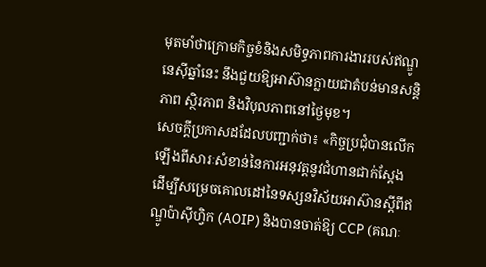មុតមាំថាក្រោមកិច្ចខំនិងសមិទ្ធភាពការងាររបស់ឥណ្ឌូនេស៊ីឆ្នាំនេះ នឹងជួយឱ្យអាស៊ានក្លាយជាតំបន់មានសន្តិភាព ស្ថិរភាព និងវិបុលភាពនៅថ្ងៃមុខ។
សេចក្តីប្រកាសដដែលបញ្ជាក់ថា៖ «កិច្ចប្រជុំបានលើកឡើងពីសារៈសំខាន់នៃការអនុវត្តនូវជំហានជាក់ស្តែង ដើម្បីសម្រេចគោលដៅនៃទស្សនវិស័យអាស៊ានស្តីពីឥណ្ឌូប៉ាស៊ីហ្វិក (AOIP) និងបានចាត់ឱ្យ CCP (គណៈ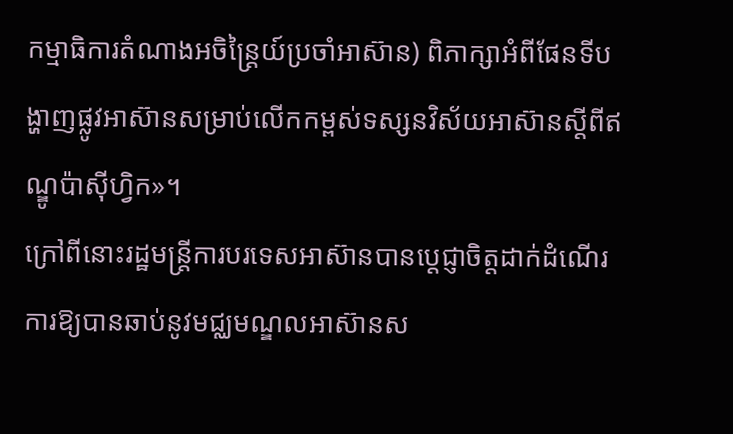កម្មាធិការតំណាងអចិន្រៃ្តយ៍ប្រចាំអាស៊ាន) ពិភាក្សាអំពីផែនទីបង្ហាញផ្លូវអាស៊ានសម្រាប់លើកកម្ពស់ទស្សនវិស័យអាស៊ានស្តីពីឥណ្ឌូប៉ាស៊ីហ្វិក»។
ក្រៅពីនោះរដ្ឋមន្ត្រីការបរទេសអាស៊ានបានប្តេជ្ញាចិត្តដាក់ដំណើរការឱ្យបានឆាប់នូវមជ្ឈមណ្ឌលអាស៊ានស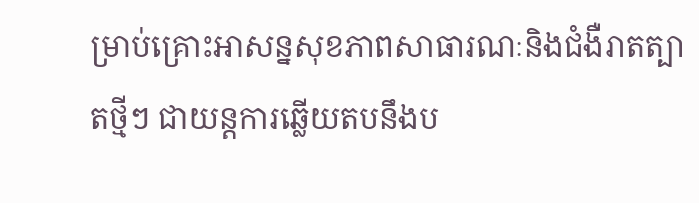ម្រាប់គ្រោះអាសន្នសុខភាពសាធារណៈនិងជំងឺរាតត្បាតថ្មីៗ ជាយន្តការឆ្លើយតបនឹងប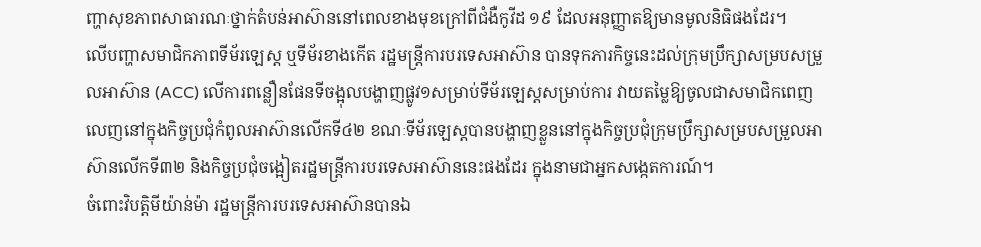ញ្ហាសុខភាពសាធារណៈថ្នាក់តំបន់អាស៊ាននៅពេលខាងមុខក្រៅពីជំងឺកូវីដ ១៩ ដែលអនុញ្ញាតឱ្យមានមូលនិធិផងដែរ។
លើបញ្ហាសមាជិកភាពទីម័រឡេស្ត ឬទីម័រខាងកើត រដ្ឋមន្ត្រីការបរទេសអាស៊ាន បានទុកភារកិច្ចនេះដល់ក្រុមប្រឹក្សាសម្របសម្រួលអាស៊ាន (ACC) លើការពន្លឿនផែនទីចង្អុលបង្ហាញផ្លូវ១សម្រាប់ទីម័រឡេស្តសម្រាប់ការ វាយតម្លៃឱ្យចូលជាសមាជិកពេញលេញនៅក្នុងកិច្ចប្រជុំកំពូលអាស៊ានលើកទី៤២ ខណៈទីម័រឡេស្តបានបង្ហាញខ្លួននៅក្នុងកិច្ចប្រជុំក្រុមប្រឹក្សាសម្របសម្រួលអាស៊ានលើកទី៣២ និងកិច្ចប្រជុំចង្អៀតរដ្ឋមន្ត្រីការបរទេសអាស៊ាននេះផងដែរ ក្នុងនាមជាអ្នកសង្កេតការណ៍។
ចំពោះវិបត្តិមីយ៉ាន់ម៉ា រដ្ឋមន្ត្រីការបរទេសអាស៊ានបានឯ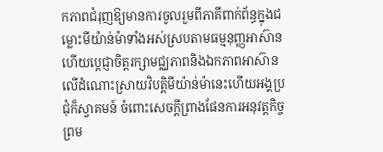កភាពជំរុញឱ្យមានការចូលរួមពីភាគីពាក់ព័ន្ធក្នុងជម្លោះមីយ៉ាន់ម៉ាទាំងអស់ស្របតាមធម្មនុញ្ញអាស៊ាន ហើយប្តេជ្ញាចិត្តរក្សាមជ្ឈភាពនិងឯកភាពអាស៊ាន លើដំណោះស្រាយវិបត្តិមីយ៉ាន់ម៉ានេះហើយអង្គប្រជុំក៏ស្វាគមន៍ ចំពោះសេចក្តីព្រាងផែនការអនុវត្តកិច្ចព្រម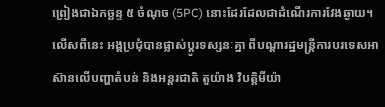ព្រៀងជាឯកច្ឆន្ទ ៥ ចំណុច (5PC) នោះដែរដែលជាដំណើរការវែងឆ្ងាយ។
លើសពីនេះ អង្គប្រជុំបានផ្លាស់ប្តូរទស្សនៈគ្នា ពីបណ្តារដ្ឋមន្ត្រីការបរទេសអាស៊ានលើបញ្ហាតំបន់ និងអន្តរជាតិ តួយ៉ាង វិបត្តិមីយ៉ា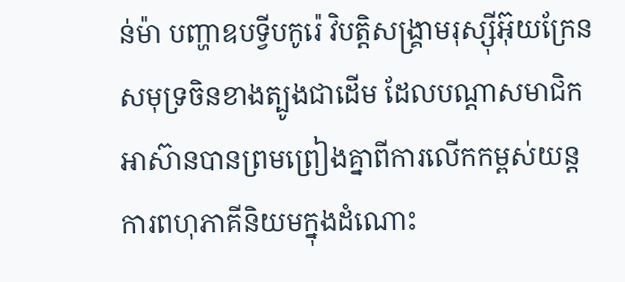ន់ម៉ា បញ្ហាឧបទ្វីបកូរ៉េ វិបត្តិសង្គ្រាមរុស្ស៊ីអ៊ុយក្រែន សមុទ្រចិនខាងត្បូងជាដើម ដែលបណ្តាសមាជិកអាស៊ានបានព្រមព្រៀងគ្នាពីការលើកកម្ពស់យន្តការពហុភាគីនិយមក្នុងដំណោះ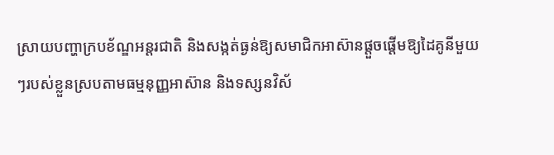ស្រាយបញ្ហាក្របខ័ណ្ឌអន្តរជាតិ និងសង្កត់ធ្ងន់ឱ្យសមាជិកអាស៊ានផ្តួចផ្តើមឱ្យដៃគូនីមួយៗរបស់ខ្លួនស្របតាមធម្មនុញ្ញអាស៊ាន និងទស្សនវិស័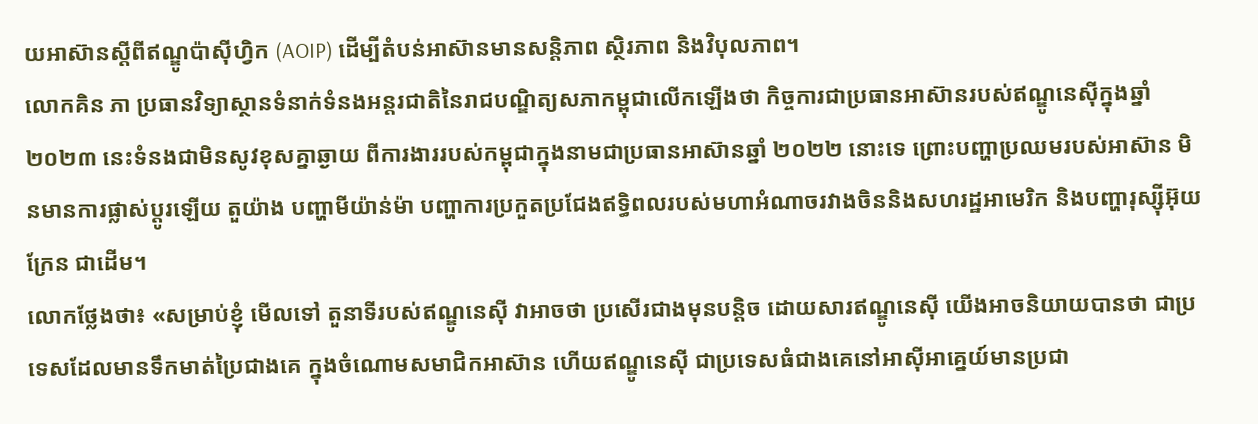យអាស៊ានស្តីពីឥណ្ឌូប៉ាស៊ីហ្វិក (AOIP) ដើម្បីតំបន់អាស៊ានមានសន្តិភាព ស្ថិរភាព និងវិបុលភាព។
លោកគិន ភា ប្រធានវិទ្យាស្ថានទំនាក់ទំនងអន្តរជាតិនៃរាជបណ្ឌិត្យសភាកម្ពុជាលើកឡើងថា កិច្ចការជាប្រធានអាស៊ានរបស់ឥណ្ឌូនេស៊ីក្នុងឆ្នាំ ២០២៣ នេះទំនងជាមិនសូវខុសគ្នាឆ្ងាយ ពីការងាររបស់កម្ពុជាក្នុងនាមជាប្រធានអាស៊ានឆ្នាំ ២០២២ នោះទេ ព្រោះបញ្ហាប្រឈមរបស់អាស៊ាន មិនមានការផ្លាស់ប្តូរឡើយ តួយ៉ាង បញ្ហាមីយ៉ាន់ម៉ា បញ្ហាការប្រកួតប្រជែងឥទ្ធិពលរបស់មហាអំណាចរវាងចិននិងសហរដ្ឋអាមេរិក និងបញ្ហារុស្ស៊ីអ៊ុយក្រែន ជាដើម។
លោកថ្លែងថា៖ «សម្រាប់ខ្ញុំ មើលទៅ តួនាទីរបស់ឥណ្ឌូនេស៊ី វាអាចថា ប្រសើរជាងមុនបន្តិច ដោយសារឥណ្ឌូនេស៊ី យើងអាចនិយាយបានថា ជាប្រទេសដែលមានទឹកមាត់ប្រៃជាងគេ ក្នុងចំណោមសមាជិកអាស៊ាន ហើយឥណ្ឌូនេស៊ី ជាប្រទេសធំជាងគេនៅអាស៊ីអាគ្នេយ៍មានប្រជា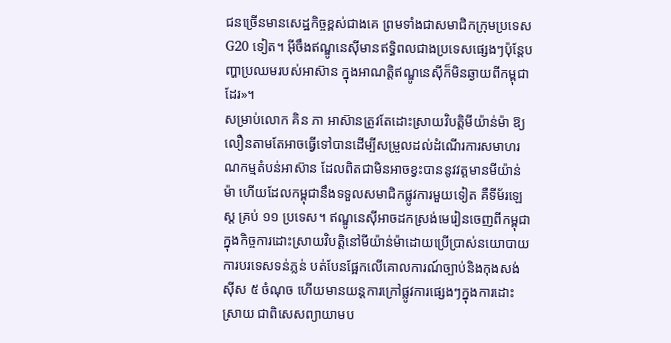ជនច្រើនមានសេដ្ឋកិច្ចខ្ពស់ជាងគេ ព្រមទាំងជាសមាជិកក្រុមប្រទេស G20 ទៀត។ អ៊ីចឹងឥណ្ឌូនេស៊ីមានឥទ្ធិពលជាងប្រទេសផ្សេងៗប៉ុន្តែបញ្ហាប្រឈមរបស់អាស៊ាន ក្នុងអាណត្តិឥណ្ឌូនេស៊ីក៏មិនឆ្ងាយពីកម្ពុជាដែរ»។
សម្រាប់លោក គិន ភា អាស៊ានត្រូវតែដោះស្រាយវិបត្តិមីយ៉ាន់ម៉ា ឱ្យលឿនតាមតែអាចធ្វើទៅបានដើម្បីសម្រួលដល់ដំណើរការសមាហរណកម្មតំបន់អាស៊ាន ដែលពិតជាមិនអាចខ្វះបាននូវវត្តមានមីយ៉ាន់ម៉ា ហើយដែលកម្ពុជានឹងទទួលសមាជិកផ្លូវការមួយទៀត គឺទីម័រឡេស្ត គ្រប់ ១១ ប្រទេស។ ឥណ្ឌូនេស៊ីអាចដកស្រង់មេរៀនចេញពីកម្ពុជា ក្នុងកិច្ចការដោះស្រាយវិបត្តិនៅមីយ៉ាន់ម៉ាដោយប្រើប្រាស់នយោបាយការបរទេសទន់ភ្លន់ បត់បែនផ្អែកលើគោលការណ៍ច្បាប់និងកុងសង់ស៊ីស ៥ ចំណុច ហើយមានយន្តការក្រៅផ្លូវការផ្សេងៗក្នុងការដោះស្រាយ ជាពិសេសព្យាយាមប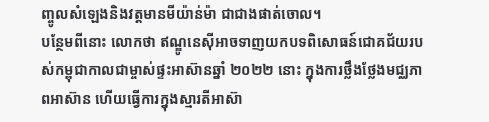ញ្ចូលសំឡេងនិងវត្តមានមីយ៉ាន់ម៉ា ជាជាងផាត់ចោល។
បន្ថែមពីនោះ លោកថា ឥណ្ឌូនេស៊ីអាចទាញយកបទពិសោធន៍ជោគជ័យរបស់កម្ពុជាកាលជាម្ចាស់ផ្ទះអាស៊ានឆ្នាំ ២០២២ នោះ ក្នុងការថ្លឹងថ្លែងមជ្ឈភាពអាស៊ាន ហើយធ្វើការក្នុងស្មារតីអាស៊ា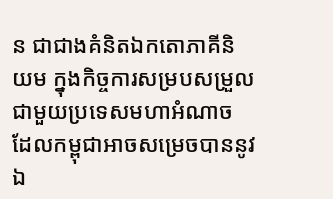ន ជាជាងគំនិតឯកតោភាគីនិយម ក្នុងកិច្ចការសម្របសម្រួលជាមួយប្រទេសមហាអំណាច ដែលកម្ពុជាអាចសម្រេចបាននូវឯ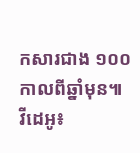កសារជាង ១០០ កាលពីឆ្នាំមុន៕
វីដេអូ៖